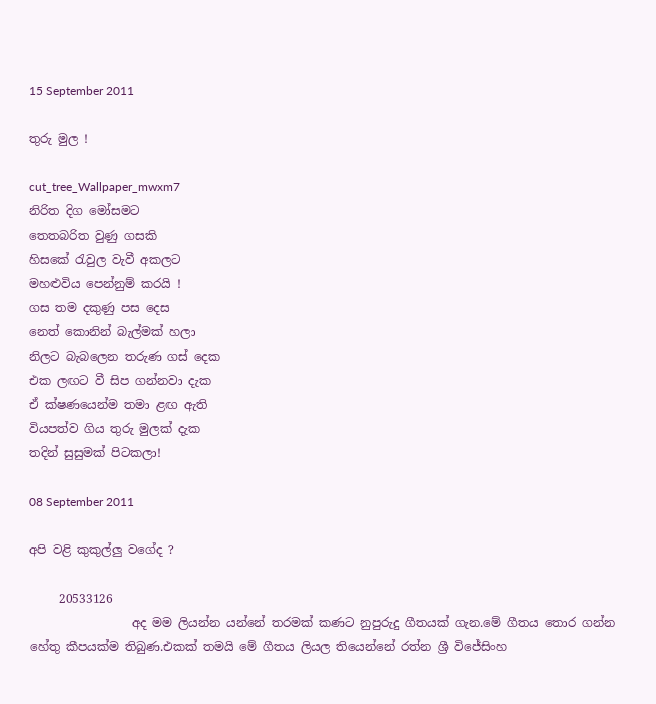15 September 2011

තුරු මුල !

cut_tree_Wallpaper_mwxm7
නිරිත දිග මෝසමට
තෙතබරිත වුණු ගසකි
හිසකේ රැවුල වැවී අකලට
මහළුවිය පෙන්නුම් කරයි !
ගස තම දකුණු පස දෙස
නෙත් කොනින් බැල්මක් හලා
නිලට බැබලෙන තරුණ ගස් දෙක
එක ලඟට වී සිප ගන්නවා දැක
ඒ ක්ෂණයෙන්ම තමා ළඟ ඇති
වියපත්ව ගිය තුරු මුලක් දැක
තදින් සුසුමක් පිටකලා!

08 September 2011

අපි වළි කුකුල්ලු වගේද ?

     20533126
                 අද මම ලියන්න යන්නේ තරමක් කණට නුපුරුදු ගීතයක් ගැන.මේ ගීතය තොර ගන්න හේතු කීපයක්ම තිබුණ.එකක් තමයි මේ ගීතය ලියල තියෙන්නේ රත්න ශ්‍රී විජේසිංහ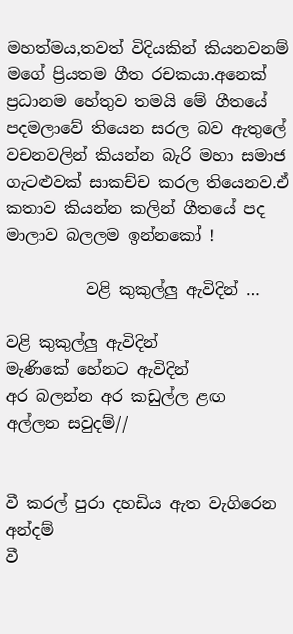මහත්මය,තවත් විදියකින් කියනවනම් මගේ ප්‍රියතම ගීත රචකයා.අනෙක් ප්‍රධානම හේතුව තමයි මේ ගීතයේ පදමලාවේ තියෙන සරල බව ඇතුලේ වචනවලින් කියන්න බැරි මහා සමාජ ගැටළුවක් සාකච්ච කරල තියෙනව.ඒ කතාව කියන්න කලින් ගීතයේ පද මාලාව බලලම ඉන්නකෝ !

          වළි කුකුල්ලු ඇවිදින් …

වළි කුකුල්ලු ඇවිදින්
මැණිකේ හේනට ඇවිදින්
අර බලන්න අර කඩුල්ල ළඟ
අල්ලන සවුදම්//


වී කරල් පුරා දහඩිය ඇත වැගිරෙන අන්දම්
වී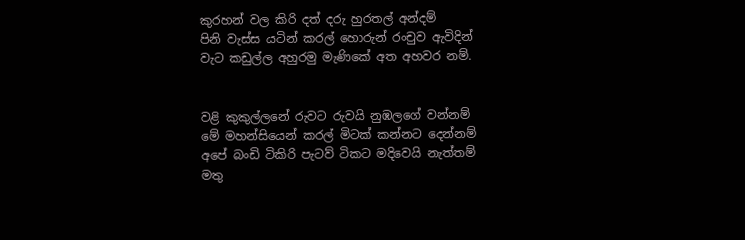කුරහන් වල කිරි දත් දරු හුරතල් අන්දම්
පිනි වැස්ස යටින් කරල් හොරුන් රංචුව ඇවිදින්
වැට කඩුල්ල අහුරමු මැණිකේ අත අහවර නම්.


වළි කුකුල්ලනේ රුවට රුවයි නුඹලගේ වන්නම්
මේ මහන්සියෙන් කරල් මිටක් කන්නට දෙන්නම්
අපේ බංඩි ටිකිරි පැටව් ටිකට මදිවෙයි නැත්තම්
මතු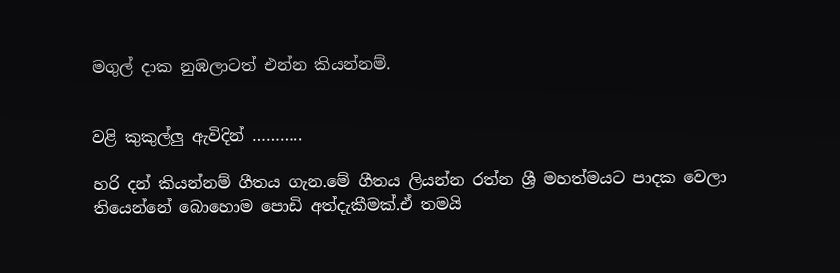මගුල් දාක නුඹලාටත් එන්න කියන්නම්.


වළි කුකුල්ලු ඇවිදින් ………..

හරි දන් කියන්නම් ගීතය ගැන.මේ ගීතය ලියන්න රත්න ශ්‍රී මහත්මයට පාදක වෙලා තියෙන්නේ බොහොම පොඩි අත්දැකීමක්.ඒ තමයි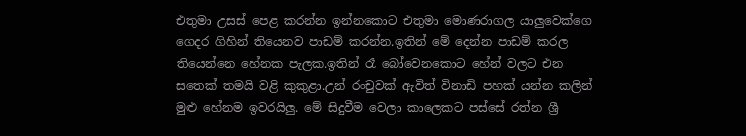එතුමා උසස් පෙළ කරන්න ඉන්නකොට එතුමා මොණරාගල යාලුවෙක්ගෙ ගෙදර ගිහින් තියෙනව පාඩම් කරන්න.ඉතින් මේ දෙන්න පාඩම් කරල තියෙන්නෙ හේනක පැලක.ඉතින් රෑ බෝවෙනකොට හේන් වලට එන සතෙක් තමයි වළි කුකුළා.උන් රංචුවක් ඇවිත් විනාඩි පහක් යන්න කලින් මුළු හේනම ඉවරයිලු. මේ සිදුවීම වෙලා කාලෙකට පස්සේ රත්න ශ්‍රී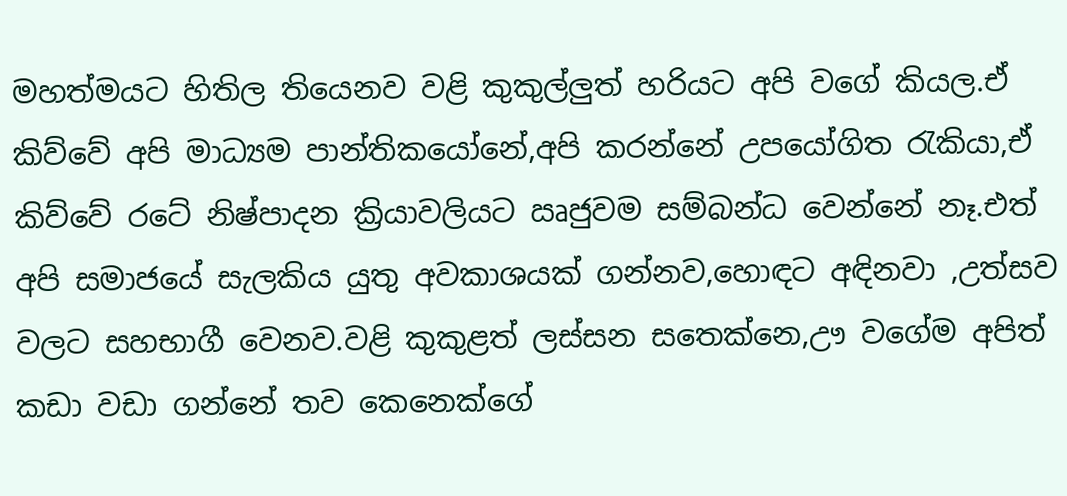මහත්මයට හිතිල තියෙනව වළි කුකුල්ලුත් හරියට අපි වගේ කියල.ඒ කිව්වේ අපි මාධ්‍යම පාන්තිකයෝනේ,අපි කරන්නේ උපයෝගිත රැකියා,ඒ කිව්වේ රටේ නිෂ්පාදන ක්‍රියාවලියට ඍජුවම සම්බන්ධ වෙන්නේ නෑ.එත් අපි සමාජයේ සැලකිය යුතු අවකාශයක් ගන්නව,හොඳට අඳිනවා ,උත්සව වලට සහභාගී වෙනව.වළි කුකුළත් ලස්සන සතෙක්නෙ,ඌ වගේම අපිත් කඩා වඩා ගන්නේ තව කෙනෙක්ගේ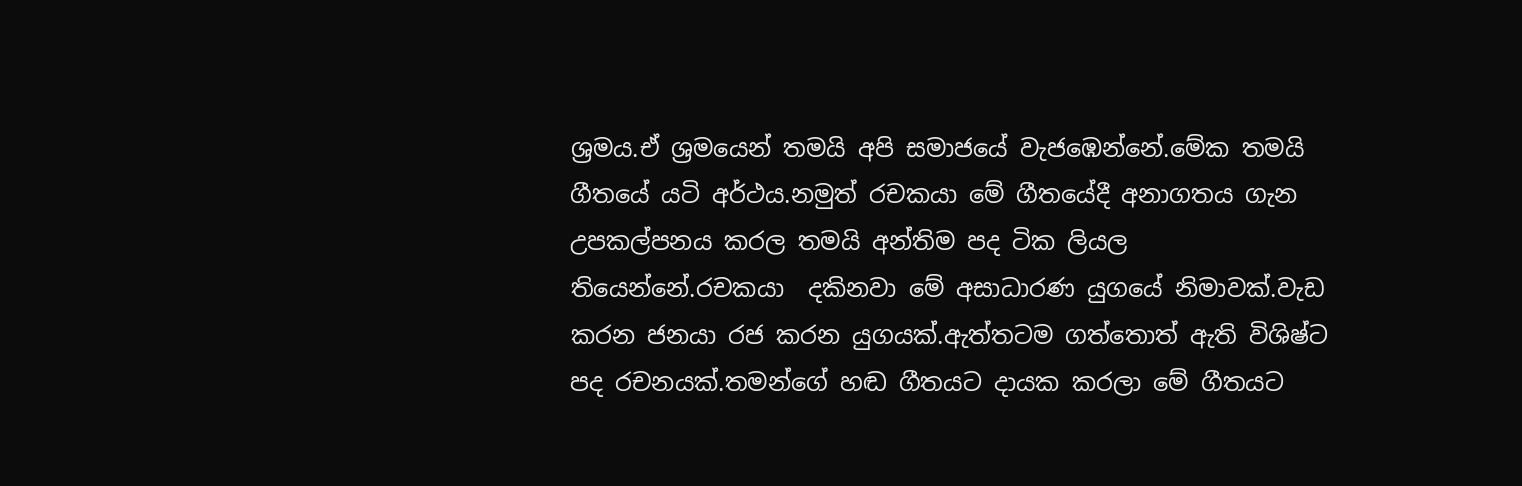ශ්‍රමය.ඒ ශ්‍රමයෙන් තමයි අපි සමාජයේ වැජඹෙන්නේ.මේක තමයි ගීතයේ යටි අර්ථය.නමුත් රචකයා මේ ගීතයේදී අනාගතය ගැන උපකල්පනය කරල තමයි අන්තිම පද ටික ලියල තියෙන්නේ.රචකයා  දකිනවා මේ අසාධාරණ යුගයේ නිමාවක්.වැඩ කරන ජනයා රජ කරන යුගයක්.ඇත්තටම ගත්තොත් ඇති විශිෂ්ට පද රචනයක්.තමන්ගේ හඬ ගීතයට දායක කරලා මේ ගීතයට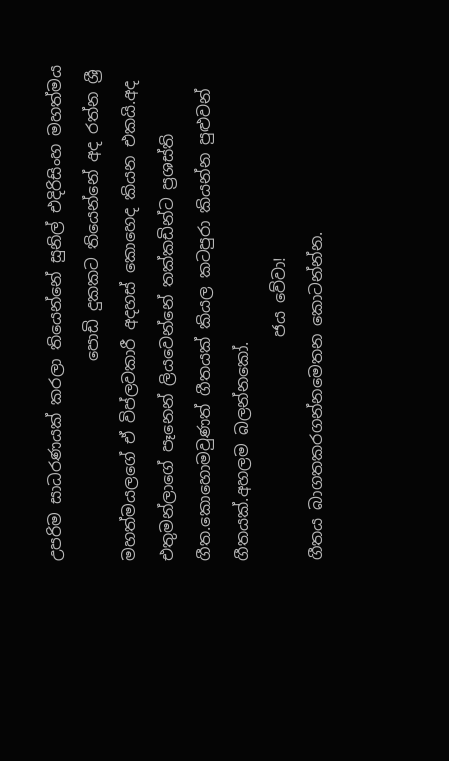උපරිම සාධරණයක් කරලා තියෙන්නේ සුනිල් එදිරිසිංහ මහත්මය
                         පොඩි දුකකට තියෙන්නේ අද රත්න ශ්‍රී මහත්මයලගේ ඒ විප්ලවකාරී අදහස් කොහෙද කියන එකයි.අද එතුමන්ලාගේ පෑනෙන් ලියවෙන්නේ තක්කඩින්ට ප්‍රශස්ති ගීත.කොහොමවුණත් ගීතයක් කියල කටපුරා කියන්න පුළුවන් ගීතයක්.අහලම බලන්නකෝ.
                            ජය වේවා!
ගීතය බාගතකරගන්නමෙතන කොටන්න්න.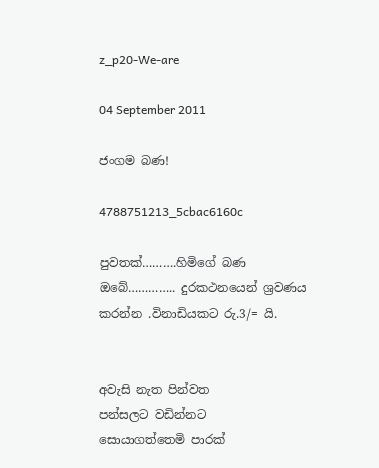z_p20-We-are

04 September 2011

ජංගම බණ!

4788751213_5cbac6160c

පුවතක්……….හිමිගේ බණ ඔබේ………….. දුරකථනයෙන් ශ්‍රවණය කරන්න .විනාඩියකට රු.3/= යි.


අවැසි නැත පින්වත
පන්සලට වඩින්නට
සොයාගත්තෙමි පාරක්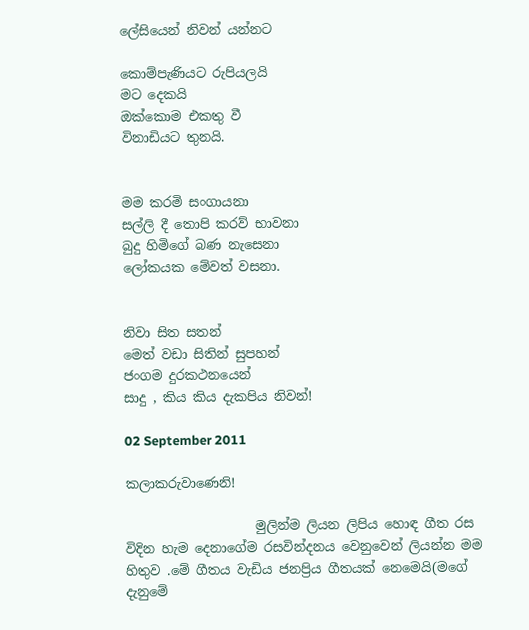ලේසියෙන් නිවන් යන්නට

කොම්පැණියට රුපියලයි
මට දෙකයි
ඔක්කොම එකතු වී
විනාඩියට තුනයි.


මම කරමි සංගායනා
සල්ලි දී තොපි කරව් භාවනා
බුදු හිමිගේ බණ නැසෙනා
ලෝකයක මේවත් වසනා.


නිවා සිත සතන්
මෙත් වඩා සිතින් සුපහන්
ජංගම දුරකථනයෙන්
සාදු , කිය කිය දැකපිය නිවන්!

02 September 2011

කලාකරුවාණෙනි!

                    මුලින්ම ලියන ලිපිය හොඳ ගීත රස විදින හැම දෙනාගේම රසවින්දනය වෙනුවෙන් ලියන්න මම හිතුව .මේ ගීතය වැඩිය ජනප්‍රිය ගීතයක් නෙමෙයි(මගේ දැනුමේ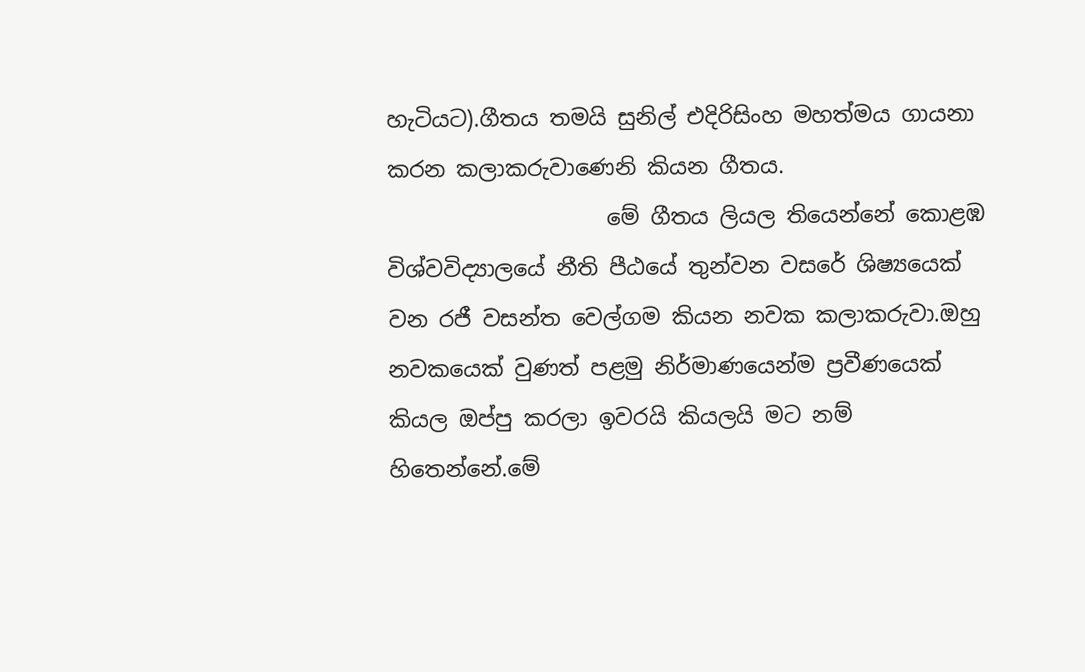හැටියට).ගීතය තමයි සුනිල් එදිරිසිංහ මහත්මය ගායනා කරන කලාකරුවාණෙනි කියන ගීතය.
                    මේ ගීතය ලියල තියෙන්නේ කොළඹ විශ්වවිද්‍යාලයේ නීති පීඨයේ තුන්වන වසරේ ශිෂ්‍යයෙක් වන රජී වසන්ත වෙල්ගම කියන නවක කලාකරුවා.ඔහු නවකයෙක් වුණත් පළමු නිර්මාණයෙන්ම ප්‍රවීණයෙක් කියල ඔප්පු කරලා ඉවරයි කියලයි මට නම් හිතෙන්නේ.මේ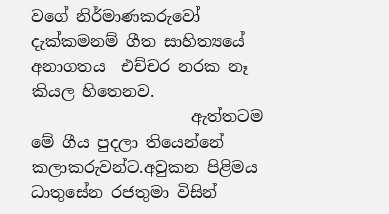වගේ නිර්මාණකරුවෝ දැක්කමනම් ගීත සාහිත්‍යයේ අනාගතය  එච්චර නරක නෑ කියල හිතෙනව.
                    ඇත්තටම මේ ගීය පුදලා තියෙන්නේ කලාකරුවන්ට.අවුකන පිළිමය ධාතුසේන රජතුමා විසින්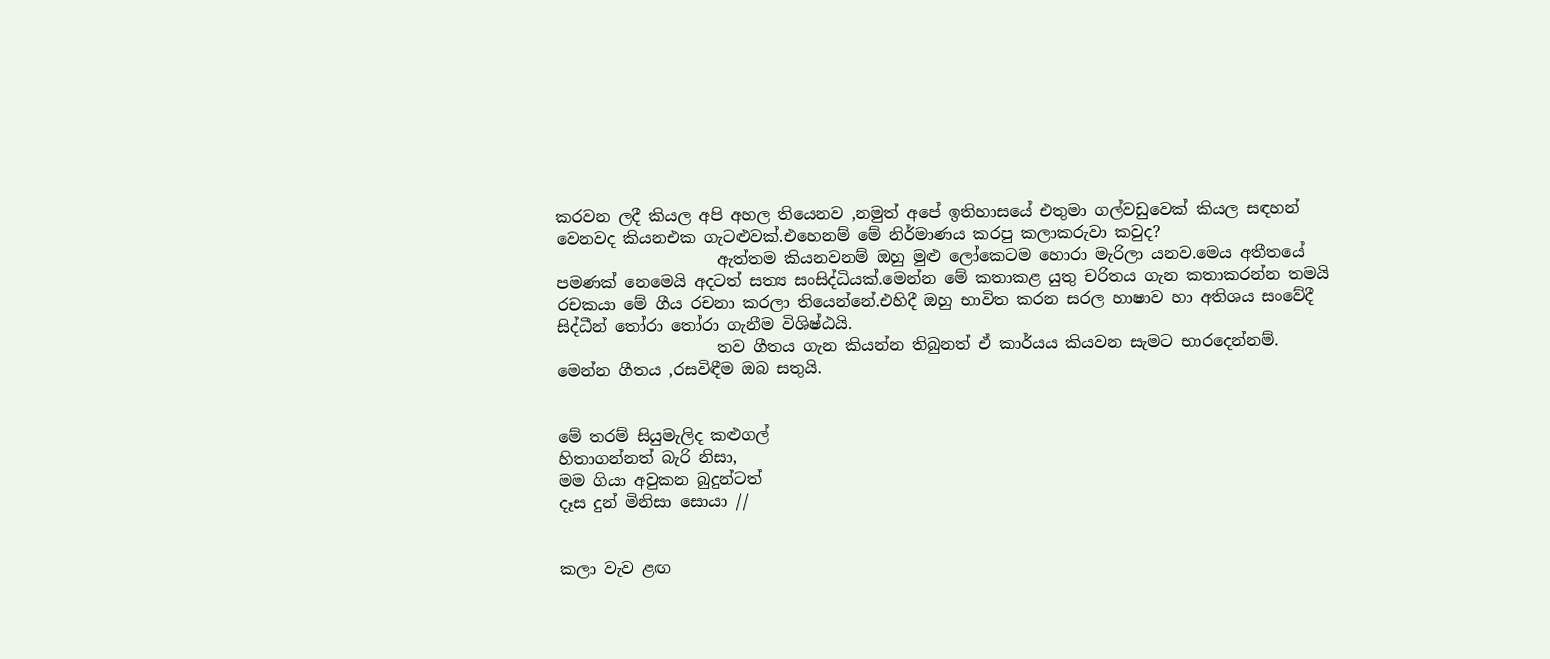කරවන ලදී කියල අපි අහල තියෙනව ,නමුත් අපේ ඉතිහාසයේ එතුමා ගල්වඩුවෙක් කියල සඳහන් වෙනවද කියනඑක ගැටළුවක්.එහෙනම් මේ නිර්මාණය කරපු කලාකරුවා කවුද?
                    ඇත්තම කියනවනම් ඔහු මුළු ලෝකෙටම හොරා මැරිලා යනව.මෙය අතීතයේ පමණක් නෙමෙයි අදටත් සත්‍ය සංසිද්ධියක්.මෙන්න මේ කතාකළ යුතු චරිතය ගැන කතාකරන්න තමයි රචකයා මේ ගීය රචනා කරලා තියෙන්නේ.එහිදී ඔහු භාවිත කරන සරල හාෂාව හා අතිශය සංවේදී සිද්ධීන් තෝරා තෝරා ගැනීම විශිෂ්ඨයි.
                    තව ගීතය ගැන කියන්න තිබුනත් ඒ කාර්යය කියවන සැමට භාරදෙන්නම්.
මෙන්න ගීතය ,රසවිඳීම ඔබ සතුයි.


මේ තරම් සියුමැලිද කළුගල්
හිතාගන්නත් බැරි නිසා,
මම ගියා අවුකන බුදුන්ටත්
දෑස දුන් මිනිසා සොයා //


කලා වැව ළඟ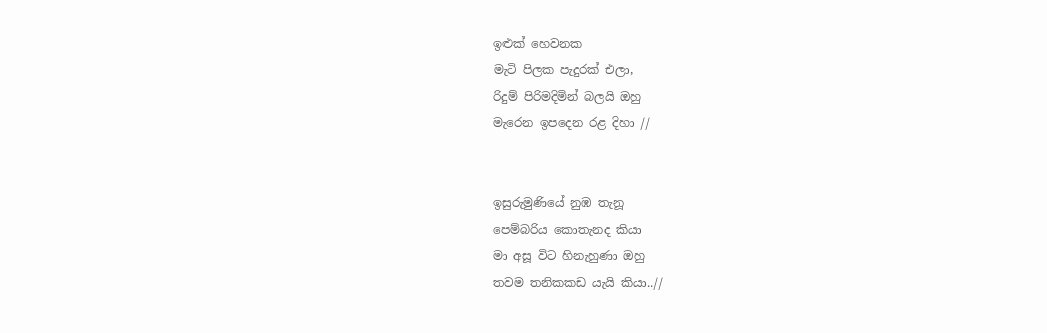ඉළුක් හෙවනක
මැටි පිලක පැදුරක් එලා,
රිදුම් පිරිමදිමින් බලයි ඔහු
මැරෙන ඉපදෙන රළ දිහා //


ඉසුරුමුණියේ නුඹ තැනූ
පෙම්බරිය කොතැනද කියා
මා අසූ විට හිනැහුණා ඔහු
තවම තනිකකඩ යැයි කියා..//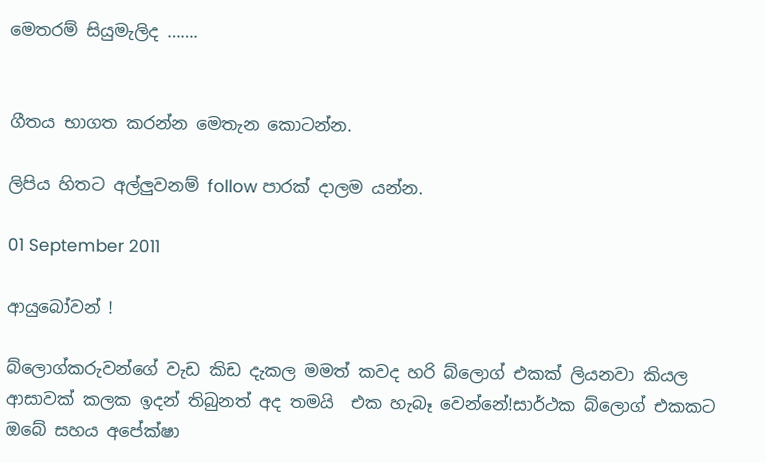මෙතරම් සියුමැලිද …….


ගීතය භාගත කරන්න මෙතැන කොටන්න.

ලිපිය හිතට අල්ලුවනම් follow පාරක් දාලම යන්න.

01 September 2011

ආයුබෝවන් !

බ්ලොග්කරුවන්ගේ වැඩ කිඩ දැකල මමත් කවද හරි බ්ලොග් එකක් ලියනවා කියල ආසාවක් කලක ඉදන් තිබුනත් අද තමයි  එක හැබෑ වෙන්නේ!සාර්ථක බ්ලොග් එකකට ඔබේ සහය අපේක්ෂා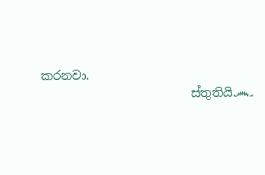කරනවා.
                         ස්තුතියි෴